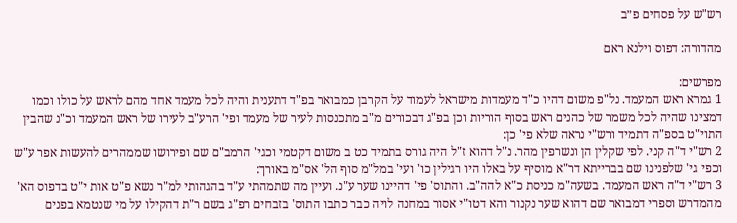רש"ש על פסחים פ״ב

מהדורה: דפוס וילנא ראם

מפרשים:
1 גמרא ראש המעמד. נל"פ משום דהיו כ"ד מעמדות מישראל לעמוד על הקרבן כמבואר בפ"ד דתענית והיה לכל מעמד אחד מהם לראש על כולו וכמו דמצינו שהיה לכל משמר של כהנים ראש בסוף הוריות וכן בפ"ג דבכורים מ"ב מתכנסות לעיר של מעמד ופי' הרע"ב לעירו של ראש המעמד וכ"נ שהבין התוי"ט בספ"ה דתמיד ורש"י נראה שלא פי' כן:
2 רש"י ד"ה קני. לפי שקלין הן ונשרפין מהר. נ"ל דהוא ז"ל היה גורס בתמיד כט ב משום דקטמי וכגי' הרמב"ם שם ופירושו שממהרים להעשות אפר ע"ש וכפי גי' שלפנינו שם בברייתא דר"א מוסיף על באלו היו רגילין כו' ועי' במל"מ סוף הל' אס"מ באורך:
3 רש"י ד"ה ראש המעמד. בשעה"מ כניסת כ"א להה"ב. והתוס' פי' דהיינו שער ע"נ. ועיין מה שתמהתי ע"ד בהגהותי למ"ר נשא פ"ט אות י"ט בדפוס הא' מהמדרש וספרי דמבואר שם דהוא שער נקנור והא דטו"י אסור במחנה לויה כבר כתבו התוס' בזבחים רפ"ג בשם ר"ת דהקילו על מי שנטמא בפנים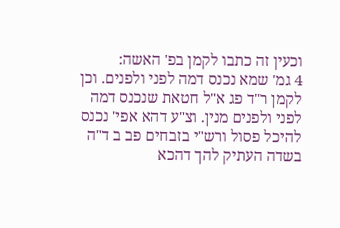וכעין זה כתבו לקמן בפ' האשה:
4 גמ' שמא נכנס דמה לפני ולפנים. וכן לקמן ר"ד פג א"ל חטאת שנכנס דמה לפני ולפנים מנין. וצ"ע דהא אפי' נכנס להיכל פסול ורש"י בזבחים פב ב ד"ה בשדה העתיק להך דהכא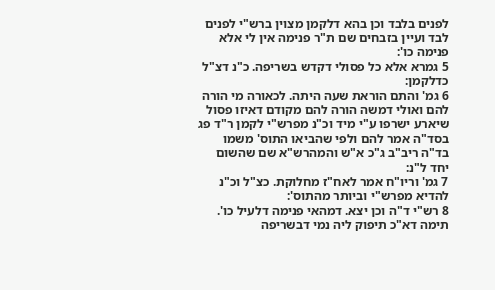לפנים בלבד וכן בהא דלקמן מצוין ברש"י לפנים לבד ועיין בזבחים שם ת"ר פנימה אין לי אלא פנימה כו':
5 גמרא אלא כל פסולי דקדש בשריפה. כ"נ דצ"ל כדלקמן:
6 גמ' והתם הוראת שעה היתה. לכאורה מי הורה להם ואולי דמשה הורה להם מקודם דאיזו פסול שיארע ישרפו ע"י מיד וכ"נ מפרש"י לקמן ר"ד פג בסד"ה אמר להם ולפי שהביאו התוס' משמו בד"ה ריב"ב ג"כ א"ש והמהרש"א שם שהשום יחד ל"נ:
7 גמ' וריו"ח אמר לאח"ז מחלוקת. כצ"ל וכ"נ להדיא מפרש"י וביותר מהתוס':
8 רש"י ד"ה וכן יצא. דמהאי פנימה דלעיל כו'. תימה דא"כ תיפוק ליה נמי דבשריפה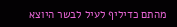מהתם כדיליף לעיל לבשר היוצא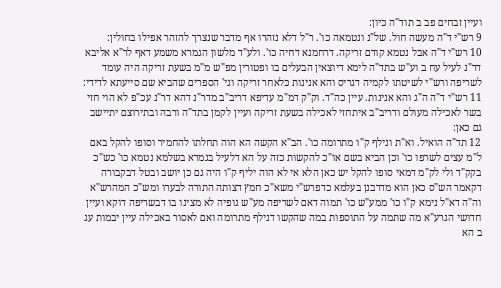ועיין זבחים פב ב תוד"ה כיון:
9 רש"י ד"ה מעשה חול. של"נ ונטמאה כו'. ר"ל דלא נזהרו אף מדבר שנצרך להזהר אפילו בחולין:
10 רש"י ד"ה אבל נטמא קודם זריקה. דרחמנא דחיה כו'. ולע"ד מלשון הגמרא משמע דאף לר"א אליבא דר"נ לעיל עח ב וע"ש בתד"ה לימא דיוצאין הבעלים בו ופטורין מפ"ש מ"מ בשעת זריקה היה עומד לשריפה ורש"י לשיטתו לקמיה דגריס והא אנינות כלאחר זריקה וגי' הספרים שהביא שם סייעתא לדידי:
11 רש"י ד"ה ה"ג והא אנינות. עיין כה"ד. וק"ק דמ"מ עדיפא דריב"ב מדר"נ דהא דר"נ עכ"פ לא הוי חזי בשר לאכילה מעולם ודריב"ב איתחזי לאכילה בשעת זריקה ועיין לקמן בתד"ה ורבה ובתירוצם יתיישב גם כאן:
12 תד"ה הואיל. וא"ת ונילף ק"ו מתרומה כו'. הב"א הקשה הא הוה תחלתו להחמיר וסופו להקל באם ל"מ עצים לשרפו כו' וכן הביא בשם או"כ להקשות כזה על הא דלעיל בגמרא בשלמא נטמא כו' כש"כ בקק"ד ולי לק"מ דמאי סופו להקל יש כאן הלא אי לא הוה יליף ק"ו היה גם כן יושב ובטל דבקבורה דקאמר הש"ס כאן הוא מדרבנן בעלמא כדפרש"י משא"כ חמץ דצותה התורה לבערו ומש"כ המהרש"א וה"ה דא"ל נימא ק"ו כו' ממע"ש כו' תמוה דאם לשריפה מע"ש גופיה לא מצינו בו דבשריפה דוקא ועיין חדושי הגרע"א מה שתמה על התוספות במה שהקשו דנילף מתרומה ואם לאסור באכילה עיין יבמות עג ב הא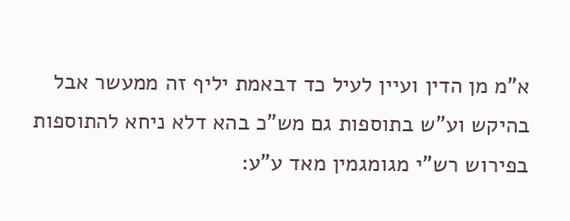א"מ מן הדין ועיין לעיל כד דבאמת יליף זה ממעשר אבל בהיקש וע"ש בתוספות גם מש"כ בהא דלא ניחא להתוספות בפירוש רש"י מגומגמין מאד ע"ע: